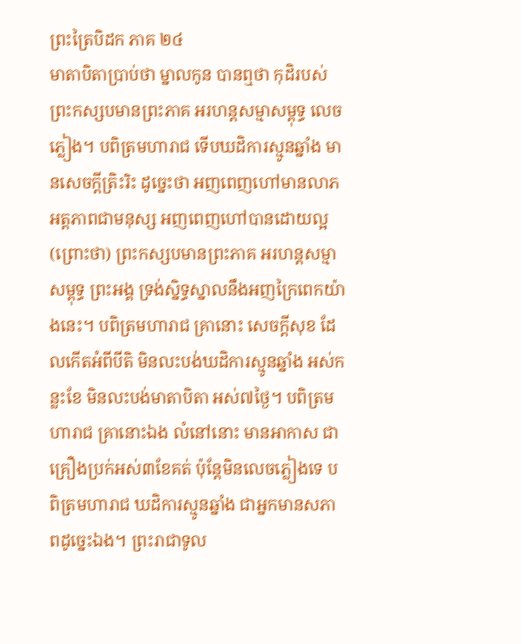ព្រះត្រៃបិដក ភាគ ២៤
មាតាបិតាប្រាប់ថា ម្នាលកូន បានឮថា កុដិរបស់ព្រះកស្សបមានព្រះភាគ អរហន្តសម្មាសម្ពុទ្ធ លេចភ្លៀង។ បពិត្រមហារាជ ទើបឃដិការស្មូនឆ្នាំង មានសេចក្តីត្រិះរិះ ដូច្នេះថា អញពេញហៅមានលាភ អត្តភាពជាមនុស្ស អញពេញហៅបានដោយល្អ (ព្រោះថា) ព្រះកស្សបមានព្រះភាគ អរហន្តសម្មាសម្ពុទ្ធ ព្រះអង្គ ទ្រង់ស្និទ្ធស្នាលនឹងអញក្រៃពេកយ៉ាងនេះ។ បពិត្រមហារាជ គ្រានោះ សេចក្តីសុខ ដែលកើតអំពីបីតិ មិនលះបង់ឃដិការស្មូនឆ្នាំង អស់កន្លះខែ មិនលះបង់មាតាបិតា អស់៧ថ្ងៃ។ បពិត្រមហារាជ គ្រានោះឯង លំនៅនោះ មានអាកាស ជាគ្រឿងប្រក់អស់៣ខែគត់ ប៉ុន្តែមិនលេចភ្លៀងទេ បពិត្រមហារាជ ឃដិការស្មូនឆ្នាំង ជាអ្នកមានសភាពដូច្នេះឯង។ ព្រះរាជាទូល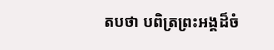តបថា បពិត្រព្រះអង្គដ៏ចំ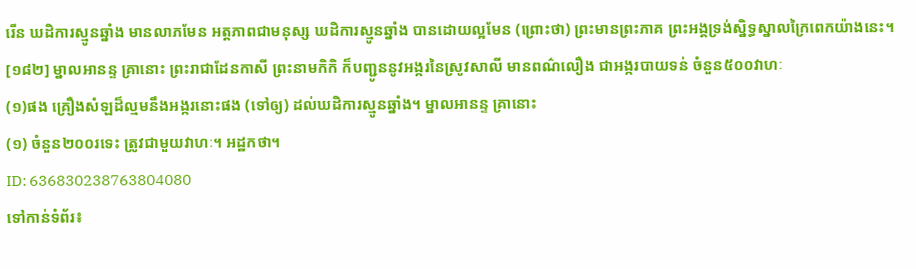រើន ឃដិការស្មូនឆ្នាំង មានលាភមែន អត្តភាពជាមនុស្ស ឃដិការស្មូនឆ្នាំង បានដោយល្អមែន (ព្រោះថា) ព្រះមានព្រះភាគ ព្រះអង្គទ្រង់ស្និទ្ធស្នាលក្រៃពេកយ៉ាងនេះ។
[១៨២] ម្នាលអានន្ទ គ្រានោះ ព្រះរាជាដែនកាសី ព្រះនាមកិកិ ក៏បញ្ជូននូវអង្ករនៃស្រូវសាលី មានពណ៌លឿង ជាអង្ករបាយទន់ ចំនួន៥០០វាហៈ
(១)ផង គ្រឿងសំឡដ៏ល្មមនឹងអង្ករនោះផង (ទៅឲ្យ) ដល់ឃដិការស្មូនឆ្នាំង។ ម្នាលអានន្ទ គ្រានោះ
(១) ចំនួន២០០រទេះ ត្រូវជាមួយវាហៈ។ អដ្ឋកថា។
ID: 636830238763804080
ទៅកាន់ទំព័រ៖